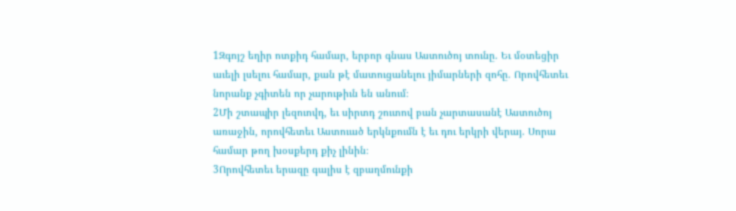1Զգոյշ եղիր ոտքիդ համար, երբոր գնաս Աստուծոյ տունը. Եւ մօտեցիր աւելի լսելու համար, քան թէ մատուցանելու յիմարների զոհը. Որովհետեւ նորանք չգիտեն որ չարութիւն են անում։
2Մի շտապիր լեզուովդ, եւ սիրտդ շուտով բան չարտասանէ Աստուծոյ առաջին, որովհետեւ Աստուած երկնքումն է եւ դու երկրի վերայ. Սորա համար թող խօսքերդ քիչ լինին։
3Որովհետեւ երազը գալիս է զբաղմունքի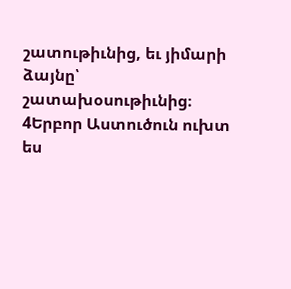շատութիւնից, եւ յիմարի ձայնը՝ շատախօսութիւնից։
4Երբոր Աստուծուն ուխտ ես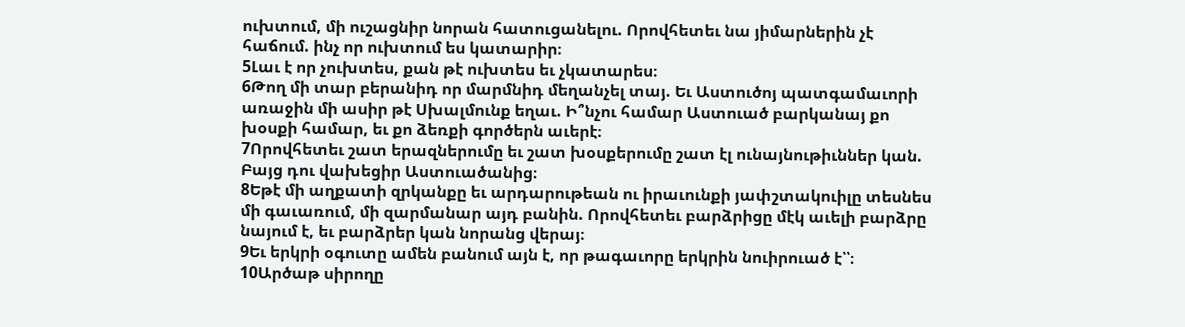ուխտում, մի ուշացնիր նորան հատուցանելու. Որովհետեւ նա յիմարներին չէ հաճում. ինչ որ ուխտում ես կատարիր։
5Լաւ է որ չուխտես, քան թէ ուխտես եւ չկատարես։
6Թող մի տար բերանիդ որ մարմնիդ մեղանչել տայ. Եւ Աստուծոյ պատգամաւորի առաջին մի ասիր թէ Սխալմունք եղաւ. Ի՞նչու համար Աստուած բարկանայ քո խօսքի համար, եւ քո ձեռքի գործերն աւերէ։
7Որովհետեւ շատ երազներումը եւ շատ խօսքերումը շատ էլ ունայնութիւններ կան. Բայց դու վախեցիր Աստուածանից։
8Եթէ մի աղքատի զրկանքը եւ արդարութեան ու իրաւունքի յափշտակուիլը տեսնես մի գաւառում, մի զարմանար այդ բանին. Որովհետեւ բարձրիցը մէկ աւելի բարձրը նայում է, եւ բարձրեր կան նորանց վերայ։
9Եւ երկրի օգուտը ամեն բանում այն է, որ թագաւորը երկրին նուիրուած է՝՝։
10Արծաթ սիրողը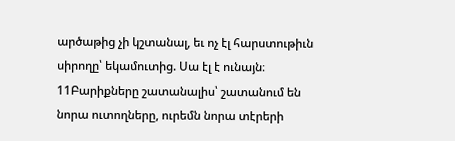արծաթից չի կշտանալ, եւ ոչ էլ հարստութիւն սիրողը՝ եկամուտից. Սա էլ է ունայն։
11Բարիքները շատանալիս՝ շատանում են նորա ուտողները, ուրեմն նորա տէրերի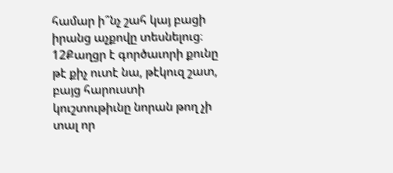համար ի՞նչ շահ կայ բացի իրանց աչքովը տեսնելուց։
12Քաղցր է գործաւորի քունը թէ քիչ ուտէ նա, թէկուզ շատ, բայց հարուստի կուշտութիւնը նորան թող չի տալ որ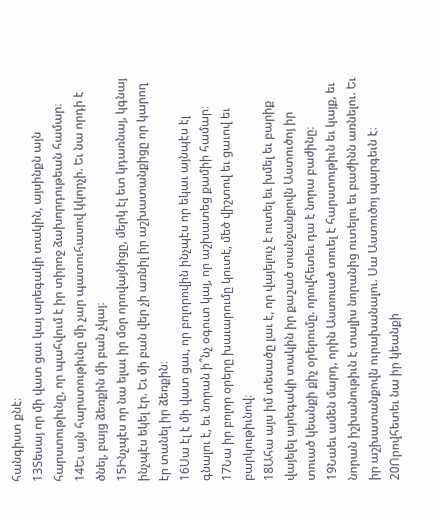հանգիստ քնէ։
13Տեսայ որ մի վատ ցաւ կայ արեգակի տակին, այսինքն այն հարստութիւնը, որ պահվում է իր տիրոջ ձախորդութեան համար։
14Եւ այն հարստութիւնը մի չար պատուհասով կկորչի. Եւ նա որդի է ծնել, բայց ձեռքին մի բան չկայ։
15Ինչպէս որ նա ելաւ իր մօր որովայնիցը, մերկ էլ ետ կդառնայ, կգնայ ինչպէս եկել էր. Եւ մի բան վեր չի առնիլ իր աշխատանքիցը որ կարող էր տանել իր ձեռքին։
16Սա էլ է մի վատ ցաւ, որ բոլորովին ինչպէս որ եկաւ այնպէս էլ գնալու է, եւ նորան ի՞նչ օգուտ կայ, որ աշխատեց քամիի համար։
17Նա իր բոլոր օրերը խաւարումը կուտէ, մեծ վիշտով եւ ցաւով եւ բարկութիւնով։
18Ահա այս իմ տեսածը լաւ է, որ վայելուչ է ուտել եւ խմել եւ բարիք վայելել արեգակի տակին իր քաշած տանջանքովն Աստուծոյ իր տուած կեանքի քիչ օրերումը. որովհետեւ դա է նորա բաժինը։
19Նաեւ ամեն մարդ, որին Աստուած տուել է հարստութիւն եւ կայք, եւ նորան իշխանութիւն է տալիս նորանից ուտելու եւ բաժինն առնելու. Եւ իր աշխատանքովն ուրախանալու. Սա Աստուծոյ պարգեւն է։
20Որովհետեւ նա իր կեանքի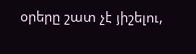օրերը շատ չէ յիշելու,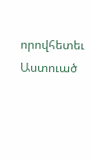որովհետեւ Աստուած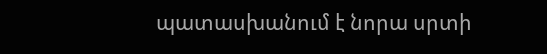պատասխանում է նորա սրտի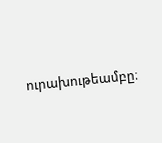ուրախութեամբը։